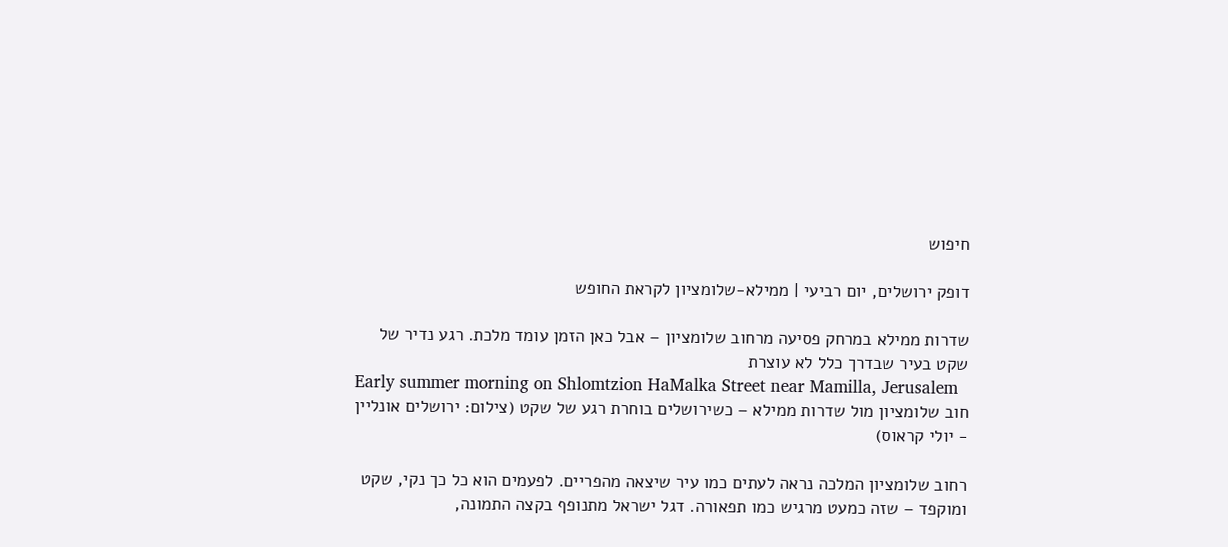חיפוש

דופק ירושלים, יום רביעי | ממילא-שלומציון לקראת החופש

שדרות ממילא במרחק פסיעה מרחוב שלומציון – אבל כאן הזמן עומד מלכת. רגע נדיר של שקט בעיר שבדרך כלל לא עוצרת
Early summer morning on Shlomtzion HaMalka Street near Mamilla, Jerusalem
חוב שלומציון מול שדרות ממילא – כשירושלים בוחרת רגע של שקט (צילום: ירושלים אונליין - יולי קראוס)

רחוב שלומציון המלכה נראה לעתים כמו עיר שיצאה מהפריים. לפעמים הוא כל כך נקי, שקט ומוקפד – שזה כמעט מרגיש כמו תפאורה. דגל ישראל מתנופף בקצה התמונה,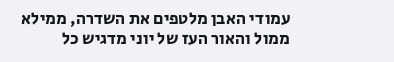עמודי האבן מלטפים את השדרה, ממילא ממול והאור העז של יוני מדגיש כל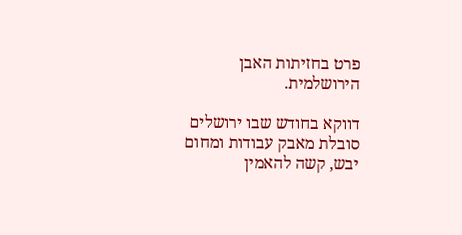פרט בחזיתות האבן הירושלמית.

דווקא בחודש שבו ירושלים סובלת מאבק עבודות ומחום יבש, קשה להאמין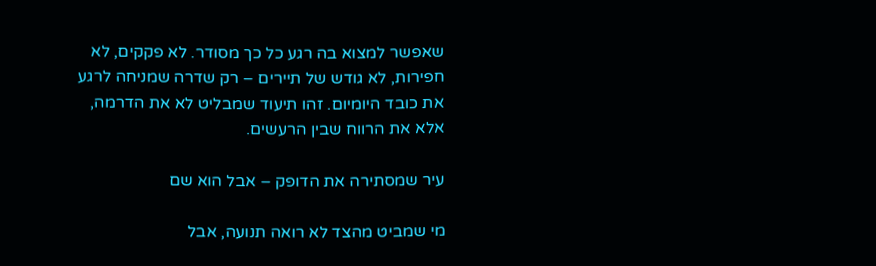שאפשר למצוא בה רגע כל כך מסודר. לא פקקים, לא חפירות, לא גודש של תיירים – רק שדרה שמניחה לרגע את כובד היומיום. זהו תיעוד שמבליט לא את הדרמה, אלא את הרווח שבין הרעשים.

עיר שמסתירה את הדופק – אבל הוא שם

מי שמביט מהצד לא רואה תנועה, אבל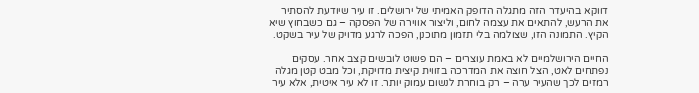דווקא בהיעדר הזה מתגלה הדופק האמיתי של ירושלים. זו עיר שיודעת להסתיר את הרעש, להתאים את עצמה לחום, וליצור אווירה של הפסקה – גם כשבחוץ שיא הקיץ. התמונה הזו, שצולמה בלי תזמון מתוכנן, הפכה לרגע מדויק של עיר בשקט.

החיים הירושלמיים לא באמת עוצרים – הם פשוט לובשים קצב אחר. עסקים נפתחים לאט, הצל חוצה את המדרכה בזווית קיצית מדויקת, וכל מבט קטן מגלה רמזים לכך שהעיר ערה – רק בוחרת לנשום עמוק יותר. זו לא עיר איטית, אלא עיר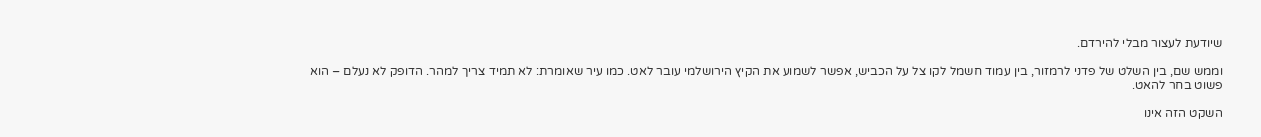שיודעת לעצור מבלי להירדם.

וממש שם, בין השלט של פדני לרמזור, בין עמוד חשמל לקו צל על הכביש, אפשר לשמוע את הקיץ הירושלמי עובר לאט. כמו עיר שאומרת: לא תמיד צריך למהר. הדופק לא נעלם – הוא פשוט בחר להאט.

השקט הזה אינו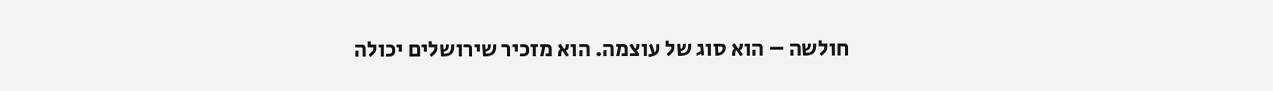חולשה – הוא סוג של עוצמה. הוא מזכיר שירושלים יכולה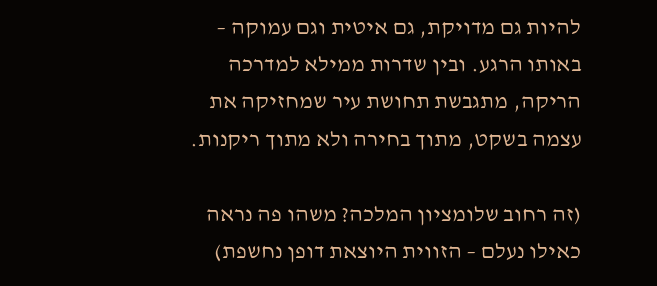להיות גם מדויקת, גם איטית וגם עמוקה – באותו הרגע. ובין שדרות ממילא למדרכה הריקה, מתגבשת תחושת עיר שמחזיקה את עצמה בשקט, מתוך בחירה ולא מתוך ריקנות.

(זה רחוב שלומציון המלכה? משהו פה נראה כאילו נעלם – הזווית היוצאת דופן נחשפת)